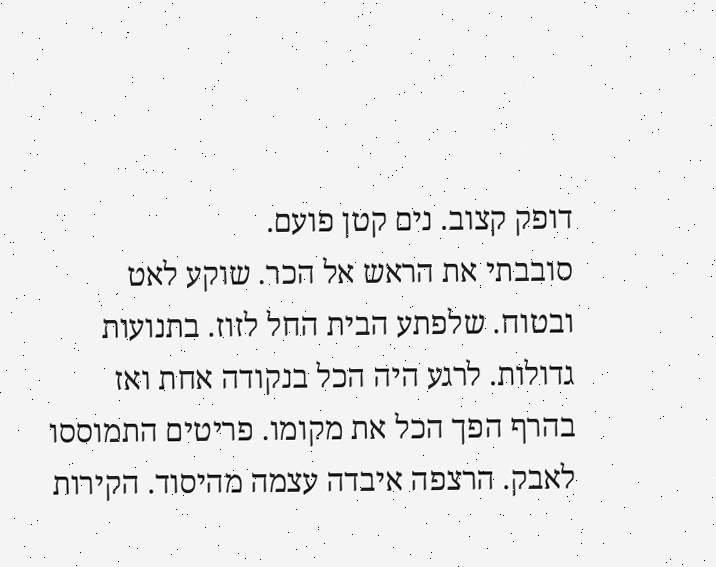דופק קצוב. נים קטן פועם.
סובבתי את הראש אל הכר. שוקע לאט ובטוח. שלפתע הבית החל לזוז. בתנועות גדולות. לרגע היה הכל בנקודה אחת ואז בהרף הפך הכל את מקומו. פריטים התמוססו לאבק. הרצפה איבדה עצמה מהיסוד. הקירות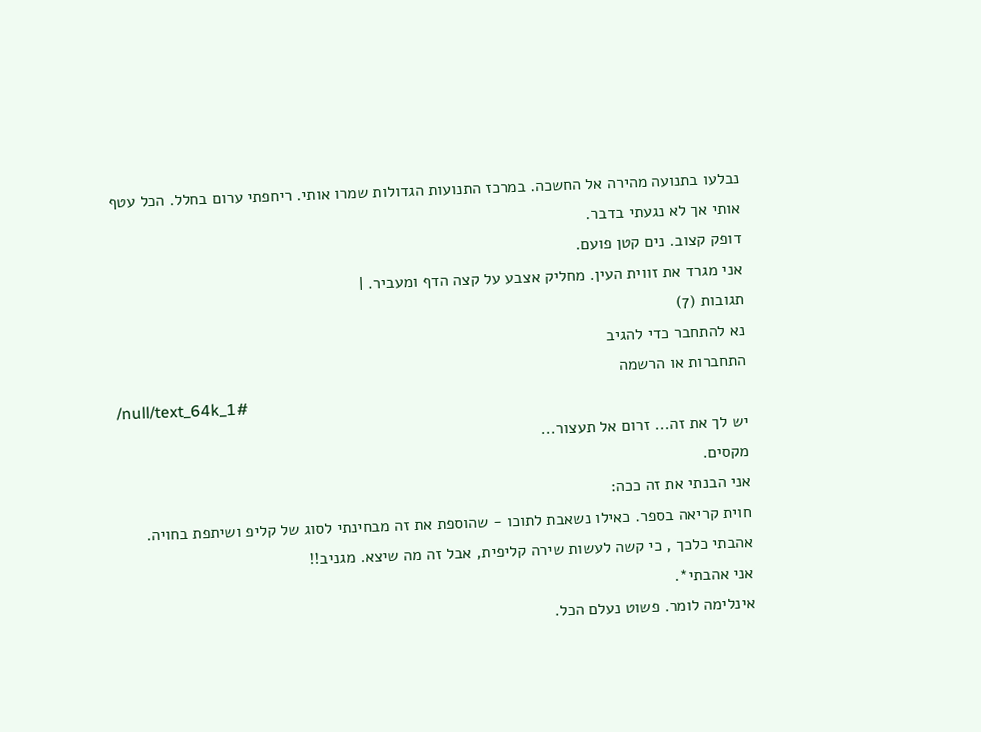נבלעו בתנועה מהירה אל החשכה. במרכז התנועות הגדולות שמרו אותי. ריחפתי ערום בחלל. הכל עטף אותי אך לא נגעתי בדבר.
דופק קצוב. נים קטן פועם.
אני מגרד את זווית העין. מחליק אצבע על קצה הדף ומעביר. |
תגובות (7)
נא להתחבר כדי להגיב
התחברות או הרשמה
/null/text_64k_1#
יש לך את זה... זרום אל תעצור...
מקסים.
אני הבנתי את זה ככה:
חוית קריאה בספר. כאילו נשאבת לתוכו - שהוספת את זה מבחינתי לסוג של קליפ ושיתפת בחויה.
אהבתי כלכך , כי קשה לעשות שירה קליפית, אבל זה מה שיצא. מגניב!!
אני אהבתי*.
אינלימה לומר. פשוט נעלם הכל.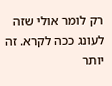רק לומר אולי שזה לעונג ככה לקרא. זה יותר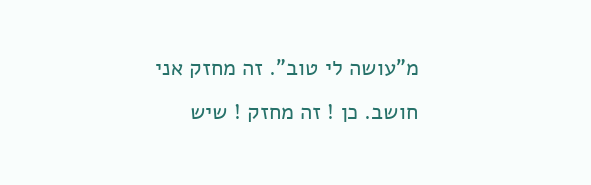מ"עושה לי טוב". זה מחזק אני חושב. כן ! זה מחזק ! שיש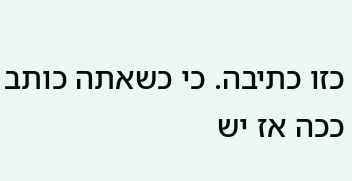כזו כתיבה. כי כשאתה כותב ככה אז יש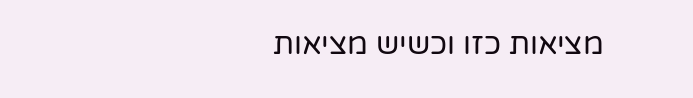מציאות כזו וכשיש מציאות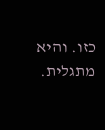כזו. והיא מתגלית.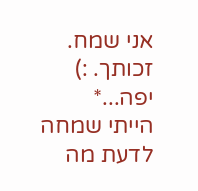אני שמח.
זכותך. :)
יפה...*
הייתי שמחה לדעת מה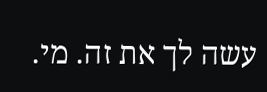עשה לך את זה. מי.